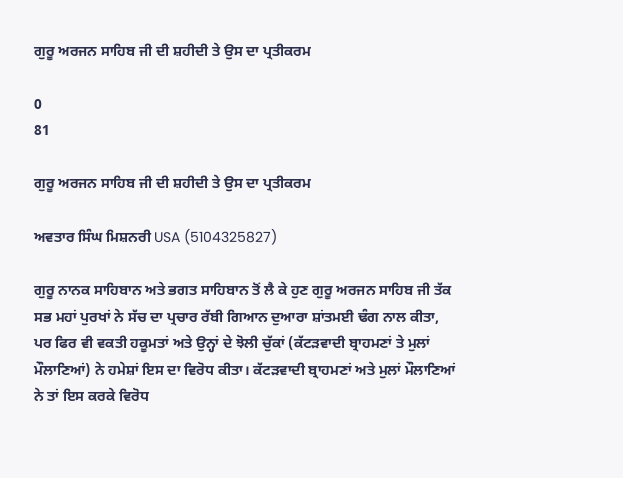ਗੁਰੂ ਅਰਜਨ ਸਾਹਿਬ ਜੀ ਦੀ ਸ਼ਹੀਦੀ ਤੇ ਉਸ ਦਾ ਪ੍ਰਤੀਕਰਮ

0
81

ਗੁਰੂ ਅਰਜਨ ਸਾਹਿਬ ਜੀ ਦੀ ਸ਼ਹੀਦੀ ਤੇ ਉਸ ਦਾ ਪ੍ਰਤੀਕਰਮ

ਅਵਤਾਰ ਸਿੰਘ ਮਿਸ਼ਨਰੀ USA (5104325827)

ਗੁਰੂ ਨਾਨਕ ਸਾਹਿਬਾਨ ਅਤੇ ਭਗਤ ਸਾਹਿਬਾਨ ਤੋਂ ਲੈ ਕੇ ਹੁਣ ਗੁਰੂ ਅਰਜਨ ਸਾਹਿਬ ਜੀ ਤੱਕ ਸਭ ਮਹਾਂ ਪੁਰਖਾਂ ਨੇ ਸੱਚ ਦਾ ਪ੍ਰਚਾਰ ਰੱਬੀ ਗਿਆਨ ਦੁਆਰਾ ਸ਼ਾਂਤਮਈ ਢੰਗ ਨਾਲ ਕੀਤਾ, ਪਰ ਫਿਰ ਵੀ ਵਕਤੀ ਹਕੂਮਤਾਂ ਅਤੇ ਉਨ੍ਹਾਂ ਦੇ ਝੋਲੀ ਚੁੱਕਾਂ (ਕੱਟੜਵਾਦੀ ਬ੍ਰਾਹਮਣਾਂ ਤੇ ਮੁਲਾਂ ਮੌਲਾਣਿਆਂ) ਨੇ ਹਮੇਸ਼ਾਂ ਇਸ ਦਾ ਵਿਰੋਧ ਕੀਤਾ। ਕੱਟੜਵਾਦੀ ਬ੍ਰਾਹਮਣਾਂ ਅਤੇ ਮੁਲਾਂ ਮੌਲਾਣਿਆਂ ਨੇ ਤਾਂ ਇਸ ਕਰਕੇ ਵਿਰੋਧ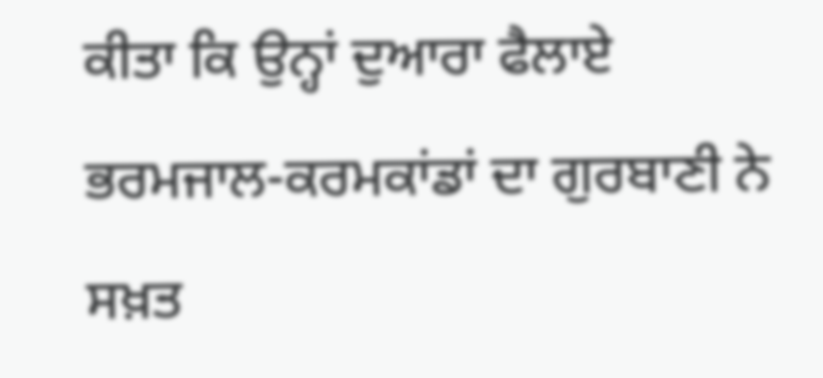ਕੀਤਾ ਕਿ ਉਨ੍ਹਾਂ ਦੁਆਰਾ ਫੈਲਾਏ ਭਰਮਜਾਲ-ਕਰਮਕਾਂਡਾਂ ਦਾ ਗੁਰਬਾਣੀ ਨੇ ਸਖ਼ਤ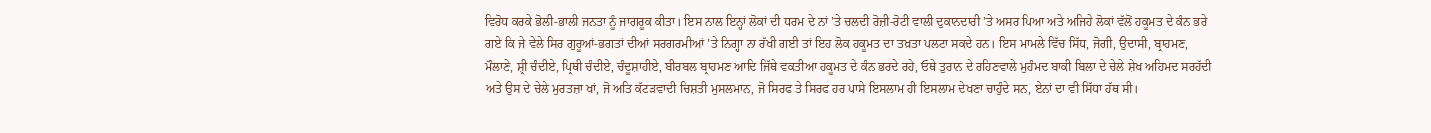ਵਿਰੋਧ ਕਰਕੇ ਭੋਲੀ-ਭਾਲੀ ਜਨਤਾ ਨੂੰ ਜਾਗਰੂਕ ਕੀਤਾ। ਇਸ ਨਾਲ ਇਨ੍ਹਾਂ ਲੋਕਾਂ ਦੀ ਧਰਮ ਦੇ ਨਾਂ ’ਤੇ ਚਲਦੀ ਰੋਜ਼ੀ-ਰੋਟੀ ਵਾਲੀ ਦੁਕਾਨਦਾਰੀ ’ਤੇ ਅਸਰ ਪਿਆ ਅਤੇ ਅਜਿਹੇ ਲੋਕਾਂ ਵੱਲੋਂ ਹਕੂਮਤ ਦੇ ਕੰਨ ਭਰੇ ਗਏ ਕਿ ਜੇ ਵੇਲੇ ਸਿਰ ਗੁਰੂਆਂ-ਭਗਤਾਂ ਦੀਆਂ ਸਰਗਰਮੀਆਂ ’ਤੇ ਨਿਗ੍ਹਾ ਨਾ ਰੱਖੀ ਗਈ ਤਾਂ ਇਹ ਲੋਕ ਹਕੂਮਤ ਦਾ ਤਖ਼ਤਾ ਪਲਟਾ ਸਕਦੇ ਹਨ। ਇਸ ਮਾਮਲੇ ਵਿੱਚ ਸਿੱਧ, ਜੋਗੀ, ਉਦਾਸੀ, ਬ੍ਰਾਹਮਣ, ਮੌਲਾਣੇ, ਸ਼੍ਰੀ ਚੰਦੀਏ, ਪ੍ਰਿਥੀ ਚੰਦੀਏ, ਚੰਦੂਸ਼ਾਹੀਏ, ਬੀਰਬਲ ਬ੍ਰਾਹਮਣ ਆਦਿ ਜਿੱਥੇ ਵਕਤੀਆ ਹਕੂਮਤ ਦੇ ਕੰਨ ਭਰਦੇ ਰਹੇ, ਓਥੇ ਤੁਰਾਨ ਦੇ ਰਹਿਣਵਾਲੇ ਮੁਹੰਮਦ ਬਾਕੀ ਬਿਲਾ ਦੇ ਚੇਲੇ ਸ਼ੇਖ ਅਹਿਮਦ ਸਰਹੱਦੀ ਅਤੇ ਉਸ ਦੇ ਚੇਲੇ ਮੁਰਤਜ਼ਾ ਖਾਂ, ਜੋ ਅਤਿ ਕੱਟੜਵਾਦੀ ਚਿਸ਼ਤੀ ਮੁਸਲਮਾਨ, ਜੋ ਸਿਰਫ ਤੇ ਸਿਰਫ ਹਰ ਪਾਸੇ ਇਸਲਾਮ ਹੀ ਇਸਲਾਮ ਦੇਖਣਾ ਚਾਹੁੰਦੇ ਸਨ, ਏਨਾਂ ਦਾ ਵੀ ਸਿੱਧਾ ਹੱਥ ਸੀ।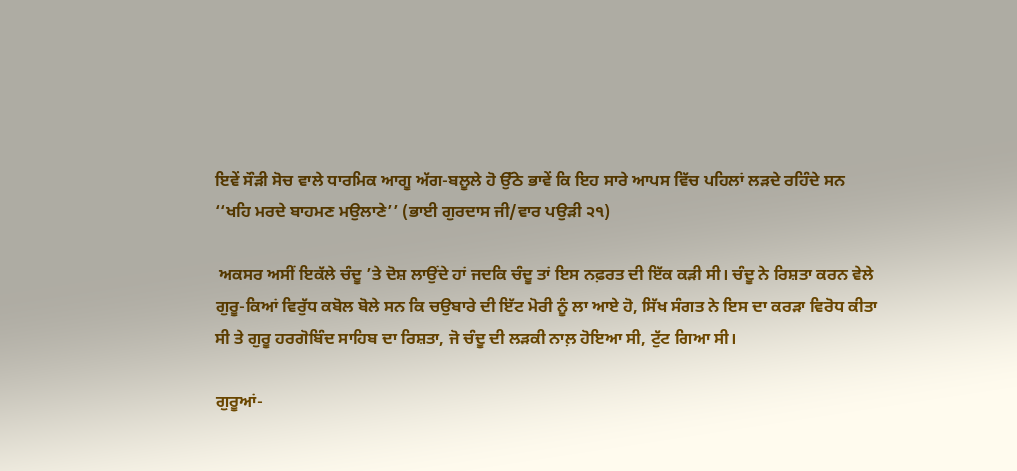ਇਵੇਂ ਸੌੜੀ ਸੋਚ ਵਾਲੇ ਧਾਰਮਿਕ ਆਗੂ ਅੱਗ-ਬਲੂਲੇ ਹੋ ਉੱਠੇ ਭਾਵੇਂ ਕਿ ਇਹ ਸਾਰੇ ਆਪਸ ਵਿੱਚ ਪਹਿਲਾਂ ਲੜਦੇ ਰਹਿੰਦੇ ਸਨ ‘‘ਖਹਿ ਮਰਦੇ ਬਾਹਮਣ ਮਉਲਾਣੇ’’ (ਭਾਈ ਗੁਰਦਾਸ ਜੀ/ਵਾਰ ਪਉੜੀ ੨੧)

 ਅਕਸਰ ਅਸੀਂ ਇਕੱਲੇ ਚੰਦੂ ’ਤੇ ਦੋਸ਼ ਲਾਉਂਦੇ ਹਾਂ ਜਦਕਿ ਚੰਦੂ ਤਾਂ ਇਸ ਨਫ਼ਰਤ ਦੀ ਇੱਕ ਕੜੀ ਸੀ। ਚੰਦੂ ਨੇ ਰਿਸ਼ਤਾ ਕਰਨ ਵੇਲੇ ਗੁਰੂ-ਕਿਆਂ ਵਿਰੁੱਧ ਕਬੋਲ ਬੋਲੇ ਸਨ ਕਿ ਚਉਬਾਰੇ ਦੀ ਇੱਟ ਮੋਰੀ ਨੂੰ ਲਾ ਆਏ ਹੋ, ਸਿੱਖ ਸੰਗਤ ਨੇ ਇਸ ਦਾ ਕਰੜਾ ਵਿਰੋਧ ਕੀਤਾ ਸੀ ਤੇ ਗੁਰੂ ਹਰਗੋਬਿੰਦ ਸਾਹਿਬ ਦਾ ਰਿਸ਼ਤਾ, ਜੋ ਚੰਦੂ ਦੀ ਲੜਕੀ ਨਾਲ਼ ਹੋਇਆ ਸੀ, ਟੁੱਟ ਗਿਆ ਸੀ।

ਗੁਰੂਆਂ-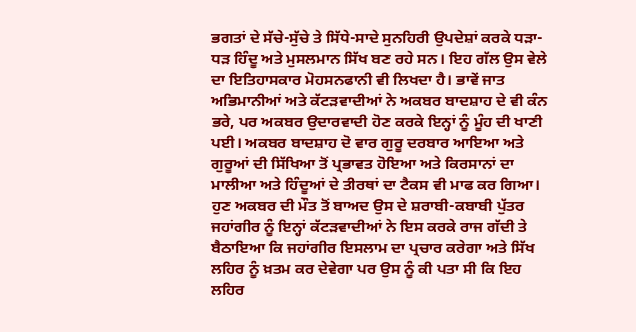ਭਗਤਾਂ ਦੇ ਸੱਚੇ-ਸੁੱਚੇ ਤੇ ਸਿੱਧੇ-ਸਾਦੇ ਸੁਨਹਿਰੀ ਉਪਦੇਸ਼ਾਂ ਕਰਕੇ ਧੜਾ-ਧੜ ਹਿੰਦੂ ਅਤੇ ਮੁਸਲਮਾਨ ਸਿੱਖ ਬਣ ਰਹੇ ਸਨ। ਇਹ ਗੱਲ ਉਸ ਵੇਲੇ ਦਾ ਇਤਿਹਾਸਕਾਰ ਮੋਹਸਨਫਾਨੀ ਵੀ ਲਿਖਦਾ ਹੈ। ਭਾਵੇਂ ਜਾਤ ਅਭਿਮਾਨੀਆਂ ਅਤੇ ਕੱਟੜਵਾਦੀਆਂ ਨੇ ਅਕਬਰ ਬਾਦਸ਼ਾਹ ਦੇ ਵੀ ਕੰਨ ਭਰੇ, ਪਰ ਅਕਬਰ ਉਦਾਰਵਾਦੀ ਹੋਣ ਕਰਕੇ ਇਨ੍ਹਾਂ ਨੂੰ ਮੂੰਹ ਦੀ ਖਾਣੀ ਪਈ। ਅਕਬਰ ਬਾਦਸ਼ਾਹ ਦੋ ਵਾਰ ਗੁਰੂ ਦਰਬਾਰ ਆਇਆ ਅਤੇ ਗੁਰੂਆਂ ਦੀ ਸਿੱਖਿਆ ਤੋਂ ਪ੍ਰਭਾਵਤ ਹੋਇਆ ਅਤੇ ਕਿਰਸਾਨਾਂ ਦਾ ਮਾਲੀਆ ਅਤੇ ਹਿੰਦੂਆਂ ਦੇ ਤੀਰਥਾਂ ਦਾ ਟੈਕਸ ਵੀ ਮਾਫ ਕਰ ਗਿਆ। ਹੁਣ ਅਕਬਰ ਦੀ ਮੌਤ ਤੋਂ ਬਾਅਦ ਉਸ ਦੇ ਸ਼ਰਾਬੀ-ਕਬਾਬੀ ਪੁੱਤਰ ਜਹਾਂਗੀਰ ਨੂੰ ਇਨ੍ਹਾਂ ਕੱਟੜਵਾਦੀਆਂ ਨੇ ਇਸ ਕਰਕੇ ਰਾਜ ਗੱਦੀ ਤੇ ਬੈਠਾਇਆ ਕਿ ਜਹਾਂਗੀਰ ਇਸਲਾਮ ਦਾ ਪ੍ਰਚਾਰ ਕਰੇਗਾ ਅਤੇ ਸਿੱਖ ਲਹਿਰ ਨੂੰ ਖ਼ਤਮ ਕਰ ਦੇਵੇਗਾ ਪਰ ਉਸ ਨੂੰ ਕੀ ਪਤਾ ਸੀ ਕਿ ਇਹ ਲਹਿਰ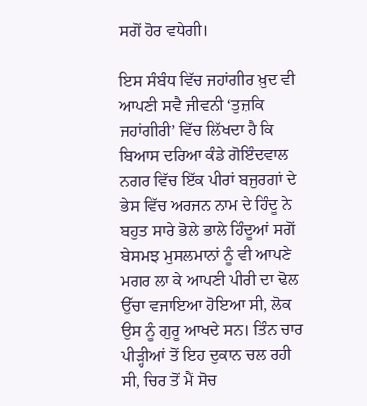ਸਗੋਂ ਹੋਰ ਵਧੇਗੀ।

ਇਸ ਸੰਬੰਧ ਵਿੱਚ ਜਹਾਂਗੀਰ ਖ਼ੁਦ ਵੀ ਆਪਣੀ ਸਵੈ ਜੀਵਨੀ ‘ਤੁਜ਼ਕਿ ਜਹਾਂਗੀਰੀ’ ਵਿੱਚ ਲਿੱਖਦਾ ਹੈ ਕਿ ਬਿਆਸ ਦਰਿਆ ਕੰਡੇ ਗੋਇੰਦਵਾਲ ਨਗਰ ਵਿੱਚ ਇੱਕ ਪੀਰਾਂ ਬਜੁਰਗਾਂ ਦੇ ਭੇਸ ਵਿੱਚ ਅਰਜਨ ਨਾਮ ਦੇ ਹਿੰਦੂ ਨੇ ਬਹੁਤ ਸਾਰੇ ਭੋਲੇ ਭਾਲੇ ਹਿੰਦੂਆਂ ਸਗੋਂ ਬੇਸਮਝ ਮੁਸਲਮਾਨਾਂ ਨੂੰ ਵੀ ਆਪਣੇ ਮਗਰ ਲਾ ਕੇ ਆਪਣੀ ਪੀਰੀ ਦਾ ਢੋਲ ਉੱਚਾ ਵਜਾਇਆ ਹੋਇਆ ਸੀ, ਲੋਕ ਉਸ ਨੂੰ ਗੁਰੂ ਆਖਦੇ ਸਨ। ਤਿੰਨ ਚਾਰ ਪੀੜ੍ਹੀਆਂ ਤੋਂ ਇਹ ਦੁਕਾਨ ਚਲ ਰਹੀ ਸੀ, ਚਿਰ ਤੋਂ ਮੈਂ ਸੋਚ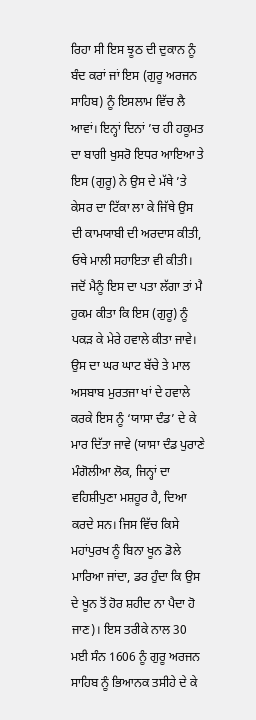ਰਿਹਾ ਸੀ ਇਸ ਝੂਠ ਦੀ ਦੁਕਾਨ ਨੂੰ ਬੰਦ ਕਰਾਂ ਜਾਂ ਇਸ (ਗੁਰੂ ਅਰਜਨ ਸਾਹਿਬ) ਨੂੰ ਇਸਲਾਮ ਵਿੱਚ ਲੈ ਆਵਾਂ। ਇਨ੍ਹਾਂ ਦਿਨਾਂ ’ਚ ਹੀ ਹਕੂਮਤ ਦਾ ਬਾਗੀ ਖੁਸਰੋ ਇਧਰ ਆਇਆ ਤੇ ਇਸ (ਗੁਰੂ) ਨੇ ਉਸ ਦੇ ਮੱਥੇ ’ਤੇ ਕੇਸਰ ਦਾ ਟਿੱਕਾ ਲਾ ਕੇ ਜਿੱਥੇ ਉਸ ਦੀ ਕਾਮਯਾਬੀ ਦੀ ਅਰਦਾਸ ਕੀਤੀ, ਓਥੇ ਮਾਲੀ ਸਹਾਇਤਾ ਵੀ ਕੀਤੀ। ਜਦੋਂ ਮੈਨੂੰ ਇਸ ਦਾ ਪਤਾ ਲੱਗਾ ਤਾਂ ਮੈ ਹੁਕਮ ਕੀਤਾ ਕਿ ਇਸ (ਗੁਰੂ) ਨੂੰ ਪਕੜ ਕੇ ਮੇਰੇ ਹਵਾਲੇ ਕੀਤਾ ਜਾਵੇ। ਉਸ ਦਾ ਘਰ ਘਾਟ ਬੱਚੇ ਤੇ ਮਾਲ ਅਸਬਾਬ ਮੁਰਤਜਾ ਖਾਂ ਦੇ ਹਵਾਲੇ ਕਰਕੇ ਇਸ ਨੂੰ ‘ਯਾਸਾ ਦੰਡ’ ਦੇ ਕੇ ਮਾਰ ਦਿੱਤਾ ਜਾਵੇ (ਯਾਸਾ ਦੰਡ ਪੁਰਾਣੇ ਮੰਗੋਲੀਆ ਲੋਕ, ਜਿਨ੍ਹਾਂ ਦਾ ਵਹਿਸ਼ੀਪੁਣਾ ਮਸ਼ਹੂਰ ਹੈ, ਦਿਆ ਕਰਦੇ ਸਨ। ਜਿਸ ਵਿੱਚ ਕਿਸੇ ਮਹਾਂਪੁਰਖ ਨੂੰ ਬਿਨਾ ਖੂਨ ਡੋਲੇ ਮਾਰਿਆ ਜਾਂਦਾ, ਡਰ ਹੁੰਦਾ ਕਿ ਉਸ ਦੇ ਖੂਨ ਤੋਂ ਹੋਰ ਸ਼ਹੀਦ ਨਾ ਪੈਦਾ ਹੋ ਜਾਣ)। ਇਸ ਤਰੀਕੇ ਨਾਲ 30 ਮਈ ਸੰਨ 1606 ਨੂੰ ਗੁਰੂ ਅਰਜਨ ਸਾਹਿਬ ਨੂੰ ਭਿਆਨਕ ਤਸੀਹੇ ਦੇ ਕੇ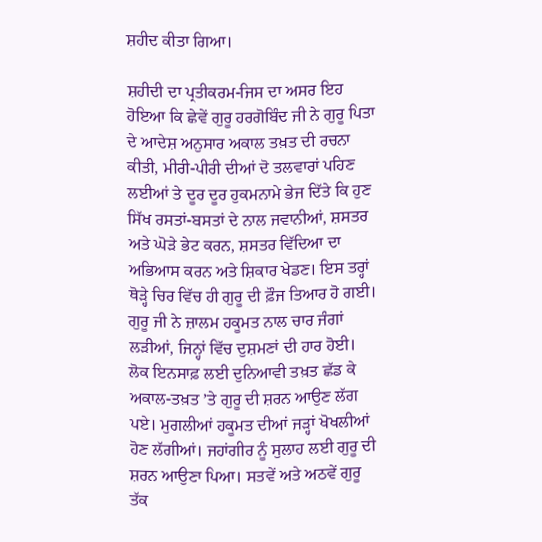ਸ਼ਹੀਦ ਕੀਤਾ ਗਿਆ।

ਸ਼ਹੀਦੀ ਦਾ ਪ੍ਰਤੀਕਰਮ-ਜਿਸ ਦਾ ਅਸਰ ਇਹ ਹੋਇਆ ਕਿ ਛੇਵੇਂ ਗੁਰੂ ਹਰਗੋਬਿੰਦ ਜੀ ਨੇ ਗੁਰੂ ਪਿਤਾ ਦੇ ਆਦੇਸ਼ ਅਨੁਸਾਰ ਅਕਾਲ ਤਖ਼ਤ ਦੀ ਰਚਨਾ ਕੀਤੀ, ਮੀਰੀ-ਪੀਰੀ ਦੀਆਂ ਦੋ ਤਲਵਾਰਾਂ ਪਹਿਣ ਲਈਆਂ ਤੇ ਦੂਰ ਦੂਰ ਹੁਕਮਨਾਮੇ ਭੇਜ ਦਿੱਤੇ ਕਿ ਹੁਣ ਸਿੱਖ ਰਸਤਾਂ-ਬਸਤਾਂ ਦੇ ਨਾਲ ਜਵਾਨੀਆਂ, ਸ਼ਸਤਰ ਅਤੇ ਘੋੜੇ ਭੇਟ ਕਰਨ, ਸ਼ਸਤਰ ਵਿੱਦਿਆ ਦਾ ਅਭਿਆਸ ਕਰਨ ਅਤੇ ਸ਼ਿਕਾਰ ਖੇਡਣ। ਇਸ ਤਰ੍ਹਾਂ ਥੋੜ੍ਹੇ ਚਿਰ ਵਿੱਚ ਹੀ ਗੁਰੂ ਦੀ ਫ਼ੌਜ ਤਿਆਰ ਹੋ ਗਈ। ਗੁਰੂ ਜੀ ਨੇ ਜ਼ਾਲਮ ਹਕੂਮਤ ਨਾਲ ਚਾਰ ਜੰਗਾਂ ਲੜੀਆਂ, ਜਿਨ੍ਹਾਂ ਵਿੱਚ ਦੁਸ਼ਮਣਾਂ ਦੀ ਹਾਰ ਹੋਈ। ਲੋਕ ਇਨਸਾਫ਼ ਲਈ ਦੁਨਿਆਵੀ ਤਖ਼ਤ ਛੱਡ ਕੇ ਅਕਾਲ-ਤਖ਼ਤ ’ਤੇ ਗੁਰੂ ਦੀ ਸ਼ਰਨ ਆਉਣ ਲੱਗ ਪਏ। ਮੁਗਲੀਆਂ ਹਕੂਮਤ ਦੀਆਂ ਜੜ੍ਹਾਂ ਖੋਖਲੀਆਂ ਹੋਣ ਲੱਗੀਆਂ। ਜਹਾਂਗੀਰ ਨੂੰ ਸੁਲਾਹ ਲਈ ਗੁਰੂ ਦੀ ਸ਼ਰਨ ਆਉਣਾ ਪਿਆ। ਸਤਵੇਂ ਅਤੇ ਅਠਵੇਂ ਗੁਰੂ ਤੱਕ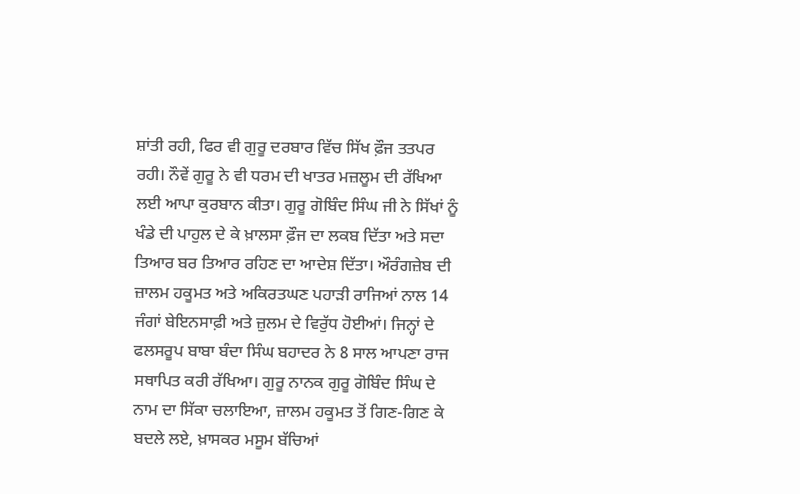ਸ਼ਾਂਤੀ ਰਹੀ, ਫਿਰ ਵੀ ਗੁਰੂ ਦਰਬਾਰ ਵਿੱਚ ਸਿੱਖ ਫ਼ੌਜ ਤਤਪਰ ਰਹੀ। ਨੌਵੇਂ ਗੁਰੂ ਨੇ ਵੀ ਧਰਮ ਦੀ ਖਾਤਰ ਮਜ਼ਲੂਮ ਦੀ ਰੱਖਿਆ ਲਈ ਆਪਾ ਕੁਰਬਾਨ ਕੀਤਾ। ਗੁਰੂ ਗੋਬਿੰਦ ਸਿੰਘ ਜੀ ਨੇ ਸਿੱਖਾਂ ਨੂੰ ਖੰਡੇ ਦੀ ਪਾਹੁਲ ਦੇ ਕੇ ਖ਼ਾਲਸਾ ਫ਼ੌਜ ਦਾ ਲਕਬ ਦਿੱਤਾ ਅਤੇ ਸਦਾ ਤਿਆਰ ਬਰ ਤਿਆਰ ਰਹਿਣ ਦਾ ਆਦੇਸ਼ ਦਿੱਤਾ। ਔਰੰਗਜ਼ੇਬ ਦੀ ਜ਼ਾਲਮ ਹਕੂਮਤ ਅਤੇ ਅਕਿਰਤਘਣ ਪਹਾੜੀ ਰਾਜਿਆਂ ਨਾਲ 14 ਜੰਗਾਂ ਬੇਇਨਸਾਫ਼ੀ ਅਤੇ ਜ਼ੁਲਮ ਦੇ ਵਿਰੁੱਧ ਹੋਈਆਂ। ਜਿਨ੍ਹਾਂ ਦੇ ਫਲਸਰੂਪ ਬਾਬਾ ਬੰਦਾ ਸਿੰਘ ਬਹਾਦਰ ਨੇ 8 ਸਾਲ ਆਪਣਾ ਰਾਜ ਸਥਾਪਿਤ ਕਰੀ ਰੱਖਿਆ। ਗੁਰੂ ਨਾਨਕ ਗੁਰੂ ਗੋਬਿੰਦ ਸਿੰਘ ਦੇ ਨਾਮ ਦਾ ਸਿੱਕਾ ਚਲਾਇਆ, ਜ਼ਾਲਮ ਹਕੂਮਤ ਤੋਂ ਗਿਣ-ਗਿਣ ਕੇ ਬਦਲੇ ਲਏ, ਖ਼ਾਸਕਰ ਮਸੂਮ ਬੱਚਿਆਂ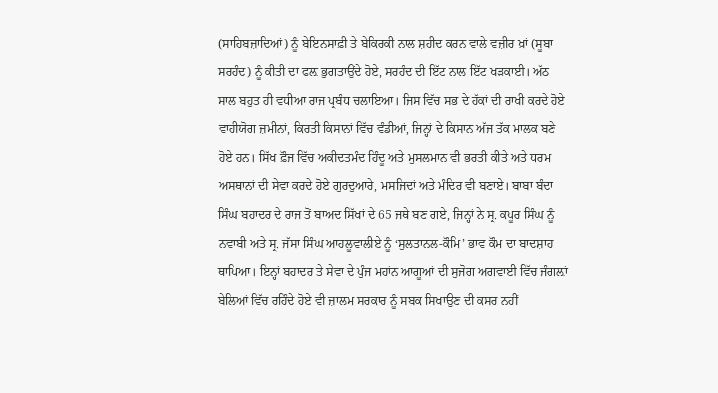(ਸਾਹਿਬਜ਼ਾਦਿਆਂ) ਨੂੰ ਬੇਇਨਸਾਫ਼ੀ ਤੇ ਬੇਕਿਰਕੀ ਨਾਲ ਸ਼ਹੀਦ ਕਰਨ ਵਾਲੇ ਵਜ਼ੀਰ ਖ਼ਾਂ (ਸੂਬਾ ਸਰਹੰਦ) ਨੂੰ ਕੀਤੀ ਦਾ ਫਲ਼ ਭੁਗਤਾਉਂਦੇ ਹੋਏ, ਸਰਹੰਦ ਦੀ ਇੱਟ ਨਾਲ ਇੱਟ ਖੜਕਾਈ। ਅੱਠ ਸਾਲ ਬਹੁਤ ਹੀ ਵਧੀਆ ਰਾਜ ਪ੍ਰਬੰਧ ਚਲਾਇਆ। ਜਿਸ ਵਿੱਚ ਸਭ ਦੇ ਹੱਕਾਂ ਦੀ ਰਾਖੀ ਕਰਦੇ ਹੋਏ ਵਾਹੀਯੋਗ ਜ਼ਮੀਨਾਂ, ਕਿਰਤੀ ਕਿਸਾਨਾਂ ਵਿੱਚ ਵੰਡੀਆਂ, ਜਿਨ੍ਹਾਂ ਦੇ ਕਿਸਾਨ ਅੱਜ ਤੱਕ ਮਾਲਕ ਬਣੇ ਹੋਏ ਹਨ। ਸਿੱਖ ਫ਼ੌਜ ਵਿੱਚ ਅਕੀਦਤਮੰਦ ਹਿੰਦੂ ਅਤੇ ਮੁਸਲਮਾਨ ਵੀ ਭਰਤੀ ਕੀਤੇ ਅਤੇ ਧਰਮ ਅਸਥਾਨਾਂ ਦੀ ਸੇਵਾ ਕਰਦੇ ਹੋਏ ਗੁਰਦੁਆਰੇ, ਮਸਜਿਦਾਂ ਅਤੇ ਮੰਦਿਰ ਵੀ ਬਣਾਏ। ਬਾਬਾ ਬੰਦਾ ਸਿੰਘ ਬਹਾਦਰ ਦੇ ਰਾਜ ਤੋਂ ਬਾਅਦ ਸਿੱਖਾਂ ਦੇ 65 ਜਥੇ ਬਣ ਗਏ, ਜਿਨ੍ਹਾਂ ਨੇ ਸ੍ਰ. ਕਪੂਰ ਸਿੰਘ ਨੂੰ ਨਵਾਬੀ ਅਤੇ ਸ੍ਰ. ਜੱਸਾ ਸਿੰਘ ਆਹਲੂਵਾਲੀਏ ਨੂੰ ‘ਸੁਲਤਾਨਲ-ਕੌਮਿ’ ਭਾਵ ਕੌਮ ਦਾ ਬਾਦਸ਼ਾਹ ਥਾਪਿਆ। ਇਨ੍ਹਾਂ ਬਹਾਦਰ ਤੇ ਸੇਵਾ ਦੇ ਪੁੰਜ ਮਹਾਂਨ ਆਗੂਆਂ ਦੀ ਸੁਜੋਗ ਅਗਵਾਈ ਵਿੱਚ ਜੰਗਲ਼ਾਂ ਬੇਲਿਆਂ ਵਿੱਚ ਰਹਿੰਦੇ ਹੋਏ ਵੀ ਜ਼ਾਲਮ ਸਰਕਾਰ ਨੂੰ ਸਬਕ ਸਿਖਾਉਣ ਦੀ ਕਸਰ ਨਹੀਂ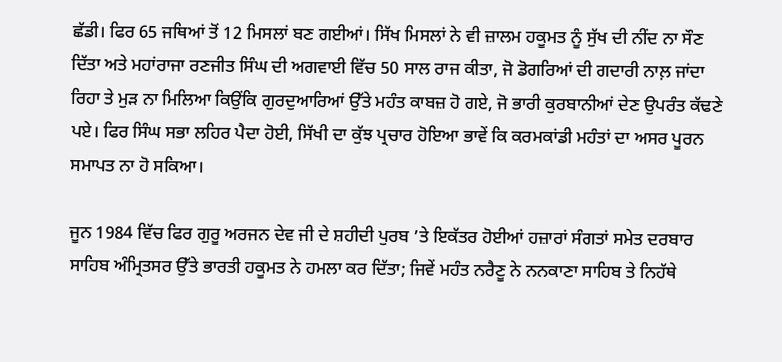ਛੱਡੀ। ਫਿਰ 65 ਜਥਿਆਂ ਤੋਂ 12 ਮਿਸਲਾਂ ਬਣ ਗਈਆਂ। ਸਿੱਖ ਮਿਸਲਾਂ ਨੇ ਵੀ ਜ਼ਾਲਮ ਹਕੂਮਤ ਨੂੰ ਸੁੱਖ ਦੀ ਨੀਂਦ ਨਾ ਸੌਣ ਦਿੱਤਾ ਅਤੇ ਮਹਾਂਰਾਜਾ ਰਣਜੀਤ ਸਿੰਘ ਦੀ ਅਗਵਾਈ ਵਿੱਚ 50 ਸਾਲ ਰਾਜ ਕੀਤਾ, ਜੋ ਡੋਗਰਿਆਂ ਦੀ ਗਦਾਰੀ ਨਾਲ਼ ਜਾਂਦਾ ਰਿਹਾ ਤੇ ਮੁੜ ਨਾ ਮਿਲਿਆ ਕਿਉਂਕਿ ਗੁਰਦੁਆਰਿਆਂ ਉੱਤੇ ਮਹੰਤ ਕਾਬਜ਼ ਹੋ ਗਏ, ਜੋ ਭਾਰੀ ਕੁਰਬਾਨੀਆਂ ਦੇਣ ਉਪਰੰਤ ਕੱਢਣੇ ਪਏ। ਫਿਰ ਸਿੰਘ ਸਭਾ ਲਹਿਰ ਪੈਦਾ ਹੋਈ, ਸਿੱਖੀ ਦਾ ਕੁੱਝ ਪ੍ਰਚਾਰ ਹੋਇਆ ਭਾਵੇਂ ਕਿ ਕਰਮਕਾਂਡੀ ਮਹੰਤਾਂ ਦਾ ਅਸਰ ਪੂਰਨ ਸਮਾਪਤ ਨਾ ਹੋ ਸਕਿਆ।

ਜੂਨ 1984 ਵਿੱਚ ਫਿਰ ਗੁਰੂ ਅਰਜਨ ਦੇਵ ਜੀ ਦੇ ਸ਼ਹੀਦੀ ਪੁਰਬ ’ਤੇ ਇਕੱਤਰ ਹੋਈਆਂ ਹਜ਼ਾਰਾਂ ਸੰਗਤਾਂ ਸਮੇਤ ਦਰਬਾਰ ਸਾਹਿਬ ਅੰਮ੍ਰਿਤਸਰ ਉੱਤੇ ਭਾਰਤੀ ਹਕੂਮਤ ਨੇ ਹਮਲਾ ਕਰ ਦਿੱਤਾ; ਜਿਵੇਂ ਮਹੰਤ ਨਰੈਣੂ ਨੇ ਨਨਕਾਣਾ ਸਾਹਿਬ ਤੇ ਨਿਹੱਥੇ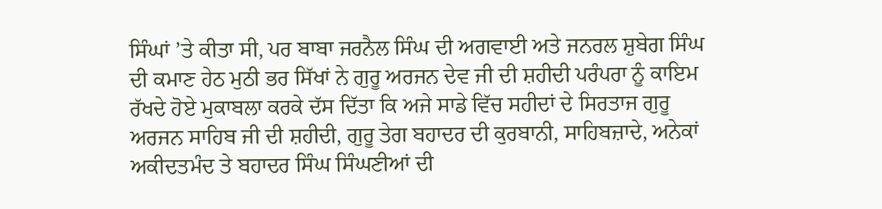ਸਿੰਘਾਂ ’ਤੇ ਕੀਤਾ ਸੀ, ਪਰ ਬਾਬਾ ਜਰਨੈਲ ਸਿੰਘ ਦੀ ਅਗਵਾਈ ਅਤੇ ਜਨਰਲ ਸ਼ੁਬੇਗ ਸਿੰਘ ਦੀ ਕਮਾਣ ਹੇਠ ਮੁਠੀ ਭਰ ਸਿੱਖਾਂ ਨੇ ਗੁਰੂ ਅਰਜਨ ਦੇਵ ਜੀ ਦੀ ਸ਼ਹੀਦੀ ਪਰੰਪਰਾ ਨੂੰ ਕਾਇਮ ਰੱਖਦੇ ਹੋਏ ਮੁਕਾਬਲਾ ਕਰਕੇ ਦੱਸ ਦਿੱਤਾ ਕਿ ਅਜੇ ਸਾਡੇ ਵਿੱਚ ਸਹੀਦਾਂ ਦੇ ਸਿਰਤਾਜ ਗੁਰੂ ਅਰਜਨ ਸਾਹਿਬ ਜੀ ਦੀ ਸ਼ਹੀਦੀ, ਗੁਰੂ ਤੇਗ ਬਹਾਦਰ ਦੀ ਕੁਰਬਾਨੀ, ਸਾਹਿਬਜ਼ਾਦੇ, ਅਨੇਕਾਂ ਅਕੀਦਤਮੰਦ ਤੇ ਬਹਾਦਰ ਸਿੰਘ ਸਿੰਘਣੀਆਂ ਦੀ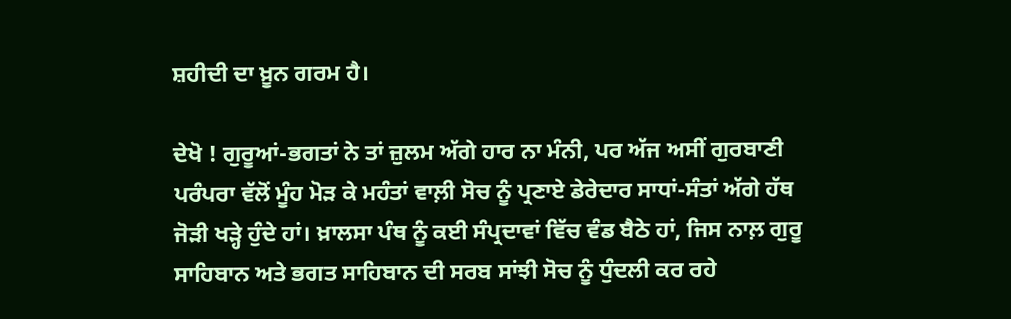ਸ਼ਹੀਦੀ ਦਾ ਖ਼ੂਨ ਗਰਮ ਹੈ।

ਦੇਖੋ ! ਗੁਰੂਆਂ-ਭਗਤਾਂ ਨੇ ਤਾਂ ਜ਼ੁਲਮ ਅੱਗੇ ਹਾਰ ਨਾ ਮੰਨੀ, ਪਰ ਅੱਜ ਅਸੀਂ ਗੁਰਬਾਣੀ ਪਰੰਪਰਾ ਵੱਲੋਂ ਮੂੰਹ ਮੋੜ ਕੇ ਮਹੰਤਾਂ ਵਾਲ਼ੀ ਸੋਚ ਨੂੰ ਪ੍ਰਣਾਏ ਡੇਰੇਦਾਰ ਸਾਧਾਂ-ਸੰਤਾਂ ਅੱਗੇ ਹੱਥ ਜੋੜੀ ਖੜ੍ਹੇ ਹੁੰਦੇ ਹਾਂ। ਖ਼ਾਲਸਾ ਪੰਥ ਨੂੰ ਕਈ ਸੰਪ੍ਰਦਾਵਾਂ ਵਿੱਚ ਵੰਡ ਬੈਠੇ ਹਾਂ, ਜਿਸ ਨਾਲ਼ ਗੁਰੂ ਸਾਹਿਬਾਨ ਅਤੇ ਭਗਤ ਸਾਹਿਬਾਨ ਦੀ ਸਰਬ ਸਾਂਝੀ ਸੋਚ ਨੂੰ ਧੁੰਦਲੀ ਕਰ ਰਹੇ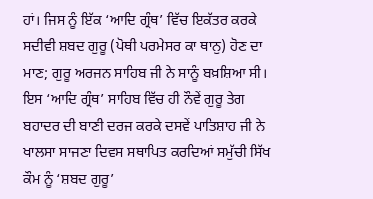ਹਾਂ। ਜਿਸ ਨੂੰ ਇੱਕ ‘ਆਦਿ ਗ੍ਰੰਥ’ ਵਿੱਚ ਇਕੱਤਰ ਕਰਕੇ ਸਦੀਵੀ ਸ਼ਬਦ ਗੁਰੂ (ਪੋਥੀ ਪਰਮੇਸਰ ਕਾ ਥਾਨੁ) ਹੋਣ ਦਾ ਮਾਣ; ਗੁਰੂ ਅਰਜਨ ਸਾਹਿਬ ਜੀ ਨੇ ਸਾਨੂੰ ਬਖ਼ਸ਼ਿਆ ਸੀ। ਇਸ ‘ਆਦਿ ਗ੍ਰੰਥ’ ਸਾਹਿਬ ਵਿੱਚ ਹੀ ਨੌਵੇਂ ਗੁਰੂ ਤੇਗ ਬਹਾਦਰ ਦੀ ਬਾਣੀ ਦਰਜ ਕਰਕੇ ਦਸਵੇਂ ਪਾਤਿਸ਼ਾਹ ਜੀ ਨੇ ਖਾਲਸਾ ਸਾਜਣਾ ਦਿਵਸ ਸਥਾਪਿਤ ਕਰਦਿਆਂ ਸਮੁੱਚੀ ਸਿੱਖ ਕੌਮ ਨੂੰ ‘ਸ਼ਬਦ ਗੁਰੂ’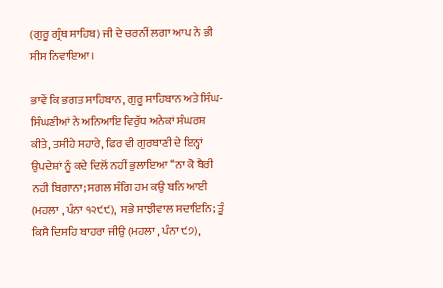(ਗੁਰੂ ਗ੍ਰੰਥ ਸਾਹਿਬ) ਜੀ ਦੇ ਚਰਨੀਂ ਲਗਾ ਆਪ ਨੇ ਭੀ ਸੀਸ ਨਿਵਾਇਆ।

ਭਾਵੇਂ ਕਿ ਭਗਤ ਸਾਹਿਬਾਨ, ਗੁਰੂ ਸਾਹਿਬਾਨ ਅਤੇ ਸਿੰਘ-ਸਿੰਘਣੀਆਂ ਨੇ ਅਨਿਆਇ ਵਿਰੁੱਧ ਅਨੇਕਾਂ ਸੰਘਰਸ਼ ਕੀਤੇ, ਤਸੀਹੇ ਸਹਾਰੇ, ਫਿਰ ਵੀ ਗੁਰਬਾਣੀ ਦੇ ਇਨ੍ਹਾਂ ਉਪਦੇਸ਼ਾਂ ਨੂੰ ਕਦੇ ਦਿਲੋਂ ਨਹੀਂ ਭੁਲਾਇਆ ‘‘ਨਾ ਕੋ ਬੈਰੀ ਨਹੀ ਬਿਗਾਨਾ; ਸਗਲ ਸੰਗਿ ਹਮ ਕਉ ਬਨਿ ਆਈ (ਮਹਲਾ , ਪੰਨਾ ੧੨੯੯),  ਸਭੇ ਸਾਝੀਵਾਲ ਸਦਾਇਨਿ; ਤੂੰ ਕਿਸੈ ਦਿਸਹਿ ਬਾਹਰਾ ਜੀਉ (ਮਹਲਾ , ਪੰਨਾ ੯੭),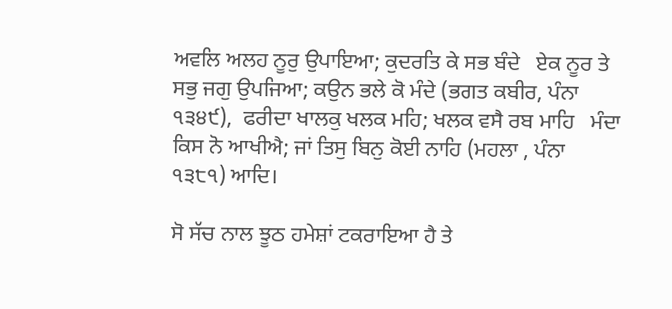ਅਵਲਿ ਅਲਹ ਨੂਰੁ ਉਪਾਇਆ; ਕੁਦਰਤਿ ਕੇ ਸਭ ਬੰਦੇ   ਏਕ ਨੂਰ ਤੇ ਸਭੁ ਜਗੁ ਉਪਜਿਆ; ਕਉਨ ਭਲੇ ਕੋ ਮੰਦੇ (ਭਗਤ ਕਬੀਰ, ਪੰਨਾ ੧੩੪੯),  ਫਰੀਦਾ ਖਾਲਕੁ ਖਲਕ ਮਹਿ; ਖਲਕ ਵਸੈ ਰਬ ਮਾਹਿ   ਮੰਦਾ ਕਿਸ ਨੋ ਆਖੀਐ; ਜਾਂ ਤਿਸੁ ਬਿਨੁ ਕੋਈ ਨਾਹਿ (ਮਹਲਾ , ਪੰਨਾ ੧੩੮੧) ਆਦਿ।

ਸੋ ਸੱਚ ਨਾਲ ਝੂਠ ਹਮੇਸ਼ਾਂ ਟਕਰਾਇਆ ਹੈ ਤੇ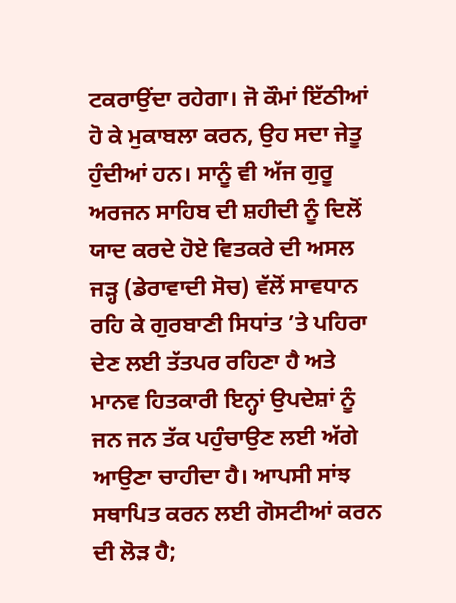ਟਕਰਾਉਂਦਾ ਰਹੇਗਾ। ਜੋ ਕੌਮਾਂ ਇੱਠੀਆਂ ਹੋ ਕੇ ਮੁਕਾਬਲਾ ਕਰਨ, ਉਹ ਸਦਾ ਜੇਤੂ ਹੁੰਦੀਆਂ ਹਨ। ਸਾਨੂੰ ਵੀ ਅੱਜ ਗੁਰੂ ਅਰਜਨ ਸਾਹਿਬ ਦੀ ਸ਼ਹੀਦੀ ਨੂੰ ਦਿਲੋਂ ਯਾਦ ਕਰਦੇ ਹੋਏ ਵਿਤਕਰੇ ਦੀ ਅਸਲ ਜੜ੍ਹ (ਡੇਰਾਵਾਦੀ ਸੋਚ) ਵੱਲੋਂ ਸਾਵਧਾਨ ਰਹਿ ਕੇ ਗੁਰਬਾਣੀ ਸਿਧਾਂਤ ’ਤੇ ਪਹਿਰਾ ਦੇਣ ਲਈ ਤੱਤਪਰ ਰਹਿਣਾ ਹੈ ਅਤੇ ਮਾਨਵ ਹਿਤਕਾਰੀ ਇਨ੍ਹਾਂ ਉਪਦੇਸ਼ਾਂ ਨੂੰ ਜਨ ਜਨ ਤੱਕ ਪਹੁੰਚਾਉਣ ਲਈ ਅੱਗੇ ਆਉਣਾ ਚਾਹੀਦਾ ਹੈ। ਆਪਸੀ ਸਾਂਝ ਸਥਾਪਿਤ ਕਰਨ ਲਈ ਗੋਸਟੀਆਂ ਕਰਨ ਦੀ ਲੋੜ ਹੈ;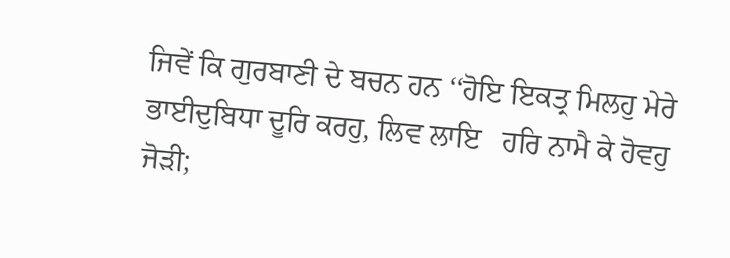ਜਿਵੇਂ ਕਿ ਗੁਰਬਾਣੀ ਦੇ ਬਚਨ ਹਨ ‘‘ਹੋਇ ਇਕਤ੍ਰ ਮਿਲਹੁ ਮੇਰੇ ਭਾਈਦੁਬਿਧਾ ਦੂਰਿ ਕਰਹੁ, ਲਿਵ ਲਾਇ   ਹਰਿ ਨਾਮੈ ਕੇ ਹੋਵਹੁ ਜੋੜੀ;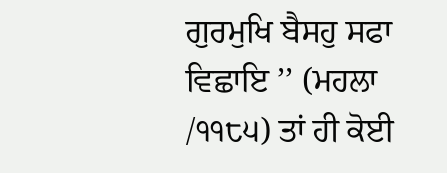ਗੁਰਮੁਖਿ ਬੈਸਹੁ ਸਫਾ ਵਿਛਾਇ ’’ (ਮਹਲਾ /੧੧੮੫) ਤਾਂ ਹੀ ਕੋਈ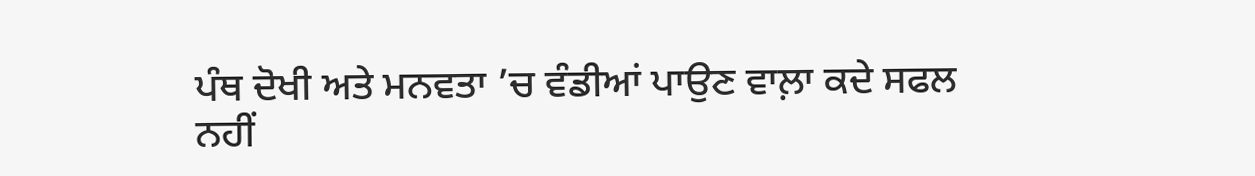ਪੰਥ ਦੋਖੀ ਅਤੇ ਮਨਵਤਾ ’ਚ ਵੰਡੀਆਂ ਪਾਉਣ ਵਾਲ਼ਾ ਕਦੇ ਸਫਲ ਨਹੀਂ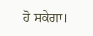ਹੋ ਸਕੇਗਾ।